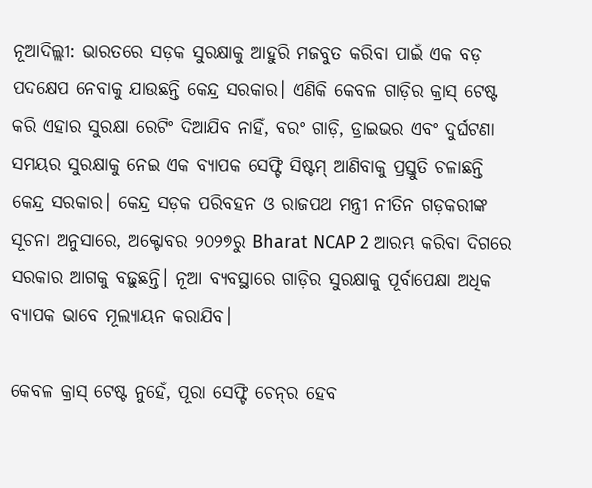ନୂଆଦିଲ୍ଲୀ: ଭାରତରେ ସଡ଼କ ସୁରକ୍ଷାକୁ ଆହୁରି ମଜବୁତ କରିବା ପାଇଁ ଏକ ବଡ଼ ପଦକ୍ଷେପ ନେବାକୁ ଯାଉଛନ୍ତି କେନ୍ଦ୍ର ସରକାର। ଏଣିକି କେବଳ ଗାଡ଼ିର କ୍ରାସ୍ ଟେଷ୍ଟ କରି ଏହାର ସୁରକ୍ଷା ରେଟିଂ ଦିଆଯିବ ନାହିଁ, ବରଂ ଗାଡ଼ି, ଡ୍ରାଇଭର ଏବଂ ଦୁର୍ଘଟଣା ସମୟର ସୁରକ୍ଷାକୁ ନେଇ ଏକ ବ୍ୟାପକ ସେଫ୍ଟି ସିଷ୍ଟମ୍‌ ଆଣିବାକୁ ପ୍ରସ୍ତୁତି ଚଳାଛନ୍ତି କେନ୍ଦ୍ର ସରକାର। କେନ୍ଦ୍ର ସଡ଼କ ପରିବହନ ଓ ରାଜପଥ ମନ୍ତ୍ରୀ ନୀତିନ ଗଡ଼କରୀଙ୍କ ସୂଚନା ଅନୁସାରେ, ଅକ୍ଟୋବର ୨୦୨୭ରୁ Bharat NCAP 2 ଆରମ୍ଭ କରିବା ଦିଗରେ ସରକାର ଆଗକୁ ବଢ଼ୁଛନ୍ତି। ନୂଆ ବ୍ୟବସ୍ଥାରେ ଗାଡ଼ିର ସୁରକ୍ଷାକୁ ପୂର୍ବାପେକ୍ଷା ଅଧିକ ବ୍ୟାପକ ଭାବେ ମୂଲ୍ୟାୟନ କରାଯିବ।

କେବଳ କ୍ରାସ୍ ଟେଷ୍ଟ ନୁହେଁ, ପୂରା ସେଫ୍ଟି ଚେନ୍‌ର ହେବ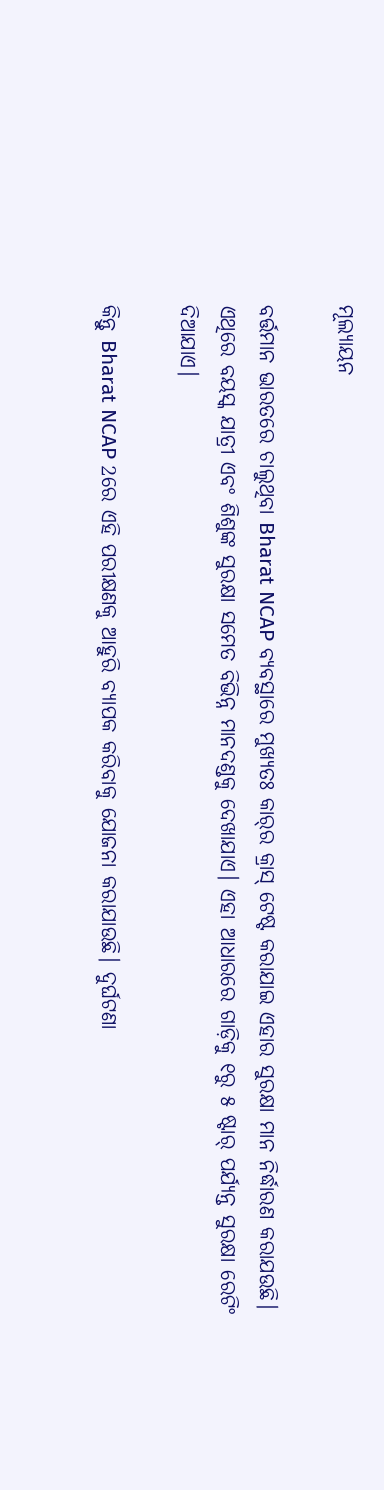ମୂଲ୍ୟାୟନ

ବର୍ତ୍ତମାନ ଭାରତରେ ଚାଲୁଥିବା Bharat NCAP ବ୍ୟବସ୍ଥାରେ ମୁଖ୍ୟତଃ କାର୍‌ର କ୍ରାସ୍ ଟେଷ୍ଟ କରାଯାଇ ଏହାର ସୁରକ୍ଷା ମାନ ନିର୍ଦ୍ଧାରଣ କରାଯଉଛି। ଏଥିରେ ବୟସ୍କ ଯାତ୍ରୀ ଏବଂ ଶିଶୁଙ୍କ ସୁରକ୍ଷା ସମେତ ବିଭିନ୍ନ ମାନଦଣ୍ଡକୁ ଦେଖାଯାଏ। ଏହା ଆଧାରରେ ଗାଡ଼ିକୁ ୧ରୁ ୫ ଷ୍ଟାର୍ ପର୍ଯ୍ୟନ୍ତ ସୁରକ୍ଷା ରେଟିଂ ଦିଆଯାଏ।

କିନ୍ତୁ Bharat NCAP 2ରେ ଏହି ପରୀକ୍ଷଣକୁ ଆହୁରି ବ୍ୟାପକ କରିବାକୁ ଯୋଜନା କରାଯାଉଛି। ଦୁର୍ଘଟଣା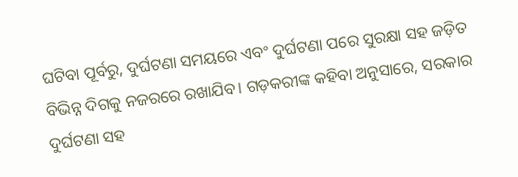ଘଟିବା ପୂର୍ବରୁ, ଦୁର୍ଘଟଣା ସମୟରେ ଏବଂ ଦୁର୍ଘଟଣା ପରେ ସୁରକ୍ଷା ସହ ଜଡ଼ିତ ବିଭିନ୍ନ ଦିଗକୁ ନଜରରେ ରଖାଯିବ। ଗଡ଼କରୀଙ୍କ କହିବା ଅନୁସାରେ, ସରକାର ଦୁର୍ଘଟଣା ସହ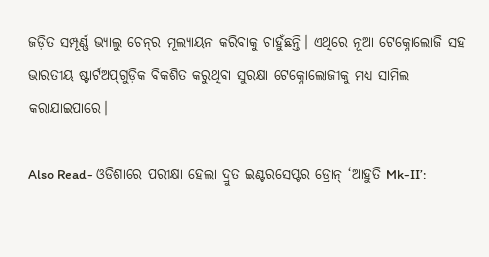ଜଡ଼ିତ ସମ୍ପୂର୍ଣ୍ଣ ଭ୍ୟାଲୁ ଚେନ୍‌ର ମୂଲ୍ୟାୟନ କରିବାକୁ ଚାହୁଁଛନ୍ତି। ଏଥିରେ ନୂଆ ଟେକ୍ନୋଲୋଜି ସହ ଭାରତୀୟ ଷ୍ଟାର୍ଟଅପ୍‌ଗୁଡ଼ିକ ବିକଶିତ କରୁଥିବା ସୁରକ୍ଷା ଟେକ୍ନୋଲୋଜୀକୁ ମଧ୍ୟ ସାମିଲ କରାଯାଇପାରେ।

Also Read- ଓଡିଶାରେ ପରୀକ୍ଷା ହେଲା ଦ୍ରୁତ ଇଣ୍ଟରସେପ୍ଟର ଡ୍ରୋନ୍ ‘ଆହୁତି Mk-II’: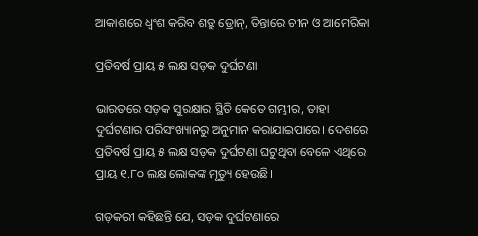ଆକାଶରେ ଧ୍ୱଂଶ କରିବ ଶତ୍ରୁ ଡ୍ରୋନ୍, ତିନ୍ତାରେ ଚୀନ ଓ ଆମେରିକା

ପ୍ରତିବର୍ଷ ପ୍ରାୟ ୫ ଲକ୍ଷ ସଡ଼କ ଦୁର୍ଘଟଣା

ଭାରତରେ ସଡ଼କ ସୁରକ୍ଷାର ସ୍ଥିତି କେତେ ଗମ୍ଭୀର, ତାହା ଦୁର୍ଘଟଣାର ପରିସଂଖ୍ୟାନରୁ ଅନୁମାନ କରାଯାଇପାରେ। ଦେଶରେ ପ୍ରତିବର୍ଷ ପ୍ରାୟ ୫ ଲକ୍ଷ ସଡ଼କ ଦୁର୍ଘଟଣା ଘଟୁଥିବା ବେଳେ ଏଥିରେ ପ୍ରାୟ ୧.୮୦ ଲକ୍ଷ ଲୋକଙ୍କ ମୃତ୍ୟୁ ହେଉଛି।

ଗଡ଼କରୀ କହିଛନ୍ତି ଯେ, ସଡ଼କ ଦୁର୍ଘଟଣାରେ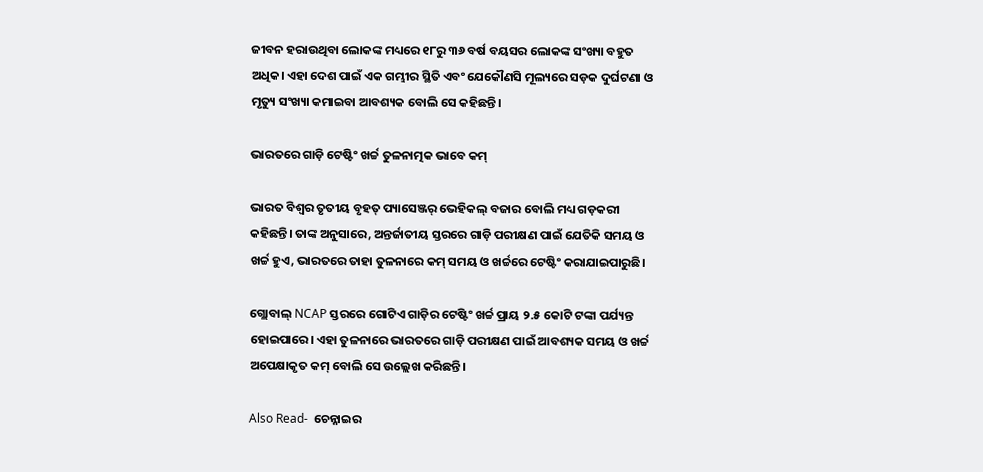ଜୀବନ ହରାଉଥିବା ଲୋକଙ୍କ ମଧ୍ୟରେ ୧୮ରୁ ୩୬ ବର୍ଷ ବୟସର ଲୋକଙ୍କ ସଂଖ୍ୟା ବହୁତ ଅଧିକ। ଏହା ଦେଶ ପାଇଁ ଏକ ଗମ୍ଭୀର ସ୍ଥିତି ଏବଂ ଯେକୌଣସି ମୂଲ୍ୟରେ ସଡ଼କ ଦୁର୍ଘଟଣା ଓ ମୃତ୍ୟୁ ସଂଖ୍ୟା କମାଇବା ଆବଶ୍ୟକ ବୋଲି ସେ କହିଛନ୍ତି।

ଭାରତରେ ଗାଡ଼ି ଟେଷ୍ଟିଂ ଖର୍ଚ୍ଚ ତୁଳନାତ୍ମକ ଭାବେ କମ୍

ଭାରତ ବିଶ୍ୱର ତୃତୀୟ ବୃହତ୍ ପ୍ୟାସେଞ୍ଜର୍ ଭେହିକଲ୍ ବଜାର ବୋଲି ମଧ୍ୟ ଗଡ଼କରୀ କହିଛନ୍ତି। ତାଙ୍କ ଅନୁସାରେ, ଅନ୍ତର୍ଜାତୀୟ ସ୍ତରରେ ଗାଡ଼ି ପରୀକ୍ଷଣ ପାଇଁ ଯେତିକି ସମୟ ଓ ଖର୍ଚ୍ଚ ହୁଏ, ଭାରତରେ ତାହା ତୁଳନାରେ କମ୍ ସମୟ ଓ ଖର୍ଚ୍ଚରେ ଟେଷ୍ଟିଂ କରାଯାଇପାରୁଛି।

ଗ୍ଲୋବାଲ୍ NCAP ସ୍ତରରେ ଗୋଟିଏ ଗାଡ଼ିର ଟେଷ୍ଟିଂ ଖର୍ଚ୍ଚ ପ୍ରାୟ ୨.୫ କୋଟି ଟଙ୍କା ପର୍ଯ୍ୟନ୍ତ ହୋଇପାରେ। ଏହା ତୁଳନାରେ ଭାରତରେ ଗାଡ଼ି ପରୀକ୍ଷଣ ପାଇଁ ଆବଶ୍ୟକ ସମୟ ଓ ଖର୍ଚ୍ଚ ଅପେକ୍ଷାକୃତ କମ୍ ବୋଲି ସେ ଉଲ୍ଲେଖ କରିଛନ୍ତି।

Also Read-  ଚେନ୍ନାଇର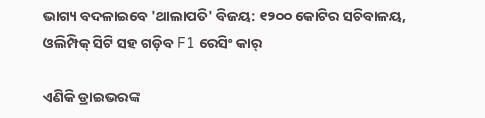ଭାଗ୍ୟ ବଦଳାଇବେ 'ଥାଲାପତି' ବିଜୟ: ୧୨୦୦ କୋଟିର ସଚିବାଳୟ, ଓଲିମ୍ପିକ୍ ସିଟି ସହ ଗଡ଼ିବ F1 ରେସିଂ କାର୍

ଏଣିକି ଡ୍ରାଇଭରଙ୍କ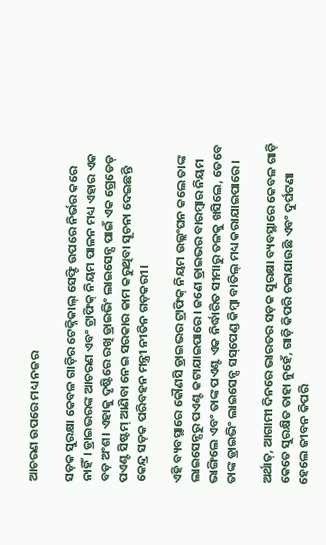ଆଚରଣ ଉପରେ ମଧ୍ୟ ନଜର

ସଡ଼କ ସୁରକ୍ଷା କେବଳ ଗାଡ଼ିର ଟେକ୍ନିକାଲ୍ ସେଫ୍ଟି ଉପରେ ନିର୍ଭର କରେ ନାହିଁ। ଡ୍ରାଇଭରଙ୍କ ଆଚରଣ ଏବଂ ଟ୍ରାଫିକ୍ ନିୟମ ପାଳନ ମଧ୍ୟ ଏହାର ଏକ ବଡ଼ ଅଂଶ। ଏହାକୁ ଦୃଷ୍ଟିରେ ରଖି ଡ୍ରାଇଭିଂ ଲାଇସେନ୍ସ ପାଇଁ ଏକ ଗ୍ରେଡେଡ୍ ପଏଣ୍ଟ ସିଷ୍ଟମ୍ ଆଣିବା ନେଇ ସରକାର କାମ କରୁଥିବା ସୂଚନା ଦେଇଛନ୍ତି କେନ୍ଦ୍ର ସଡ଼କ ପରିବହନ ମନ୍ତ୍ରୀ ନୀତିନ ଗଡ଼କରୀ।

ଏହି ବ୍ୟବସ୍ଥାରେ କୌଣସି ଡ୍ରାଇଭର ଟ୍ରାଫିକ୍ ନିୟମ ଉଲ୍ଲଂଘନ କଲେ ତାଙ୍କ ଲାଇସେନ୍ସରୁ ପଏଣ୍ଟ କଟାଯାଇପାରେ। ଜଣେ ଡ୍ରାଇଭର ବାରମ୍ବାର ନିୟମ ଭାଙ୍ଗିଲେ ଏବଂ ତାଙ୍କ ପଏଣ୍ଟ ଏକ ନିର୍ଦ୍ଧାରିତ ସୀମାରୁ ତଳକୁ ଖସିଲେ, ତେବେ ତାଙ୍କ ଡ୍ରାଇଭିଂ ଲାଇସେନ୍ସ ସସ୍‌ପେଣ୍ଡ କିମ୍ବା ବାତିଲ୍ ମଧ୍ୟ କରାଯାଇପାରେ।

ଅର୍ଥାତ୍, ଆଗାମୀ ଦିନରେ ଭାରତର ସଡ଼କ ସୁରକ୍ଷା ବ୍ୟବସ୍ଥାରେ କେବଳ ଗାଡ଼ି କେତେ ସୁରକ୍ଷିତ ତାହା ନୁହେଁ, ଗାଡ଼ି କିପରି ଚଳାଯାଉଛି ଏବଂ ଦୁର୍ଘଟଣା ହେଲେ ଜୀବନ କିପରି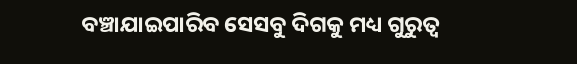ବଞ୍ଚାଯାଇପାରିବ ସେସବୁ ଦିଗକୁ ମଧ୍ୟ ଗୁରୁତ୍ୱ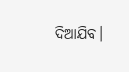ଦିଆଯିବ।